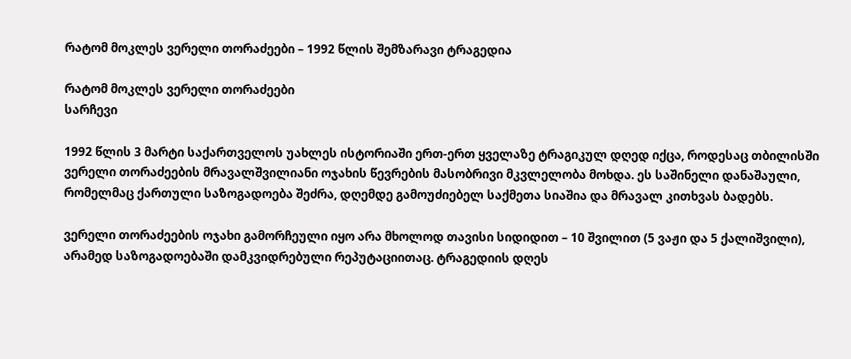რატომ მოკლეს ვერელი თორაძეები – 1992 წლის შემზარავი ტრაგედია

რატომ მოკლეს ვერელი თორაძეები
სარჩევი

1992 წლის 3 მარტი საქართველოს უახლეს ისტორიაში ერთ-ერთ ყველაზე ტრაგიკულ დღედ იქცა, როდესაც თბილისში ვერელი თორაძეების მრავალშვილიანი ოჯახის წევრების მასობრივი მკვლელობა მოხდა. ეს საშინელი დანაშაული, რომელმაც ქართული საზოგადოება შეძრა, დღემდე გამოუძიებელ საქმეთა სიაშია და მრავალ კითხვას ბადებს.

ვერელი თორაძეების ოჯახი გამორჩეული იყო არა მხოლოდ თავისი სიდიდით – 10 შვილით (5 ვაჟი და 5 ქალიშვილი), არამედ საზოგადოებაში დამკვიდრებული რეპუტაციითაც. ტრაგედიის დღეს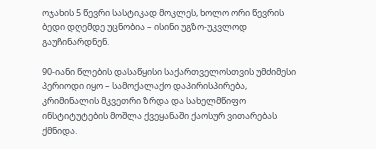ოჯახის 5 წევრი სასტიკად მოკლეს, ხოლო ორი წევრის ბედი დღემდე უცნობია – ისინი უგზო-უკვლოდ გაუჩინარდნენ.

90-იანი წლების დასაწყისი საქართველოსთვის უმძიმესი პერიოდი იყო – სამოქალაქო დაპირისპირება, კრიმინალის მკვეთრი ზრდა და სახელმწიფო ინსტიტუტების მოშლა ქვეყანაში ქაოსურ ვითარებას ქმნიდა.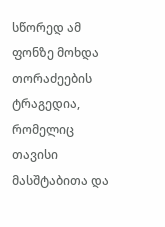სწორედ ამ ფონზე მოხდა თორაძეების ტრაგედია, რომელიც თავისი მასშტაბითა და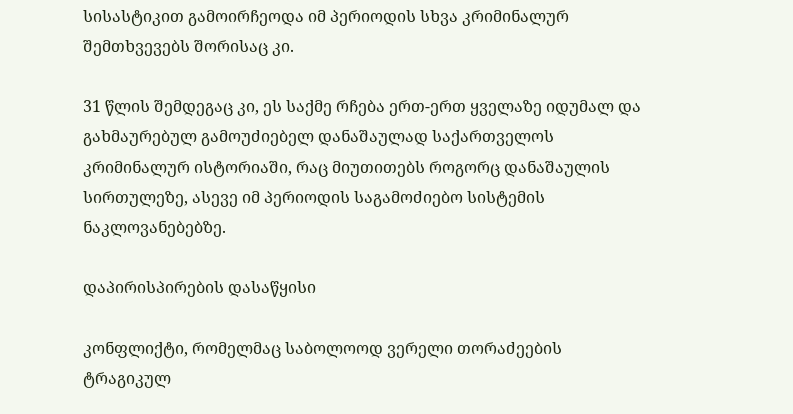სისასტიკით გამოირჩეოდა იმ პერიოდის სხვა კრიმინალურ შემთხვევებს შორისაც კი.

31 წლის შემდეგაც კი, ეს საქმე რჩება ერთ-ერთ ყველაზე იდუმალ და გახმაურებულ გამოუძიებელ დანაშაულად საქართველოს კრიმინალურ ისტორიაში, რაც მიუთითებს როგორც დანაშაულის სირთულეზე, ასევე იმ პერიოდის საგამოძიებო სისტემის ნაკლოვანებებზე.

დაპირისპირების დასაწყისი

კონფლიქტი, რომელმაც საბოლოოდ ვერელი თორაძეების ტრაგიკულ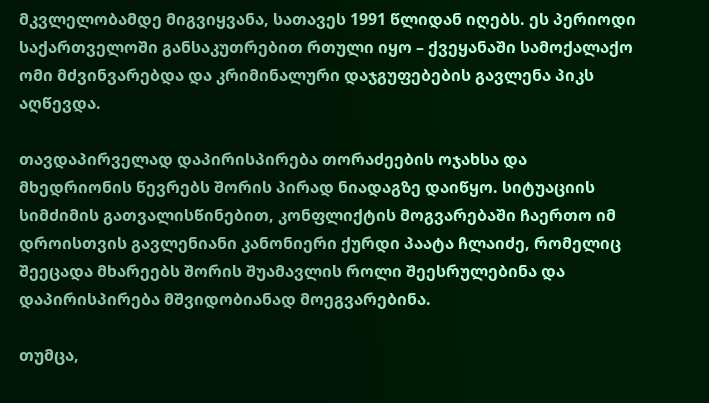მკვლელობამდე მიგვიყვანა, სათავეს 1991 წლიდან იღებს. ეს პერიოდი საქართველოში განსაკუთრებით რთული იყო – ქვეყანაში სამოქალაქო ომი მძვინვარებდა და კრიმინალური დაჯგუფებების გავლენა პიკს აღწევდა.

თავდაპირველად დაპირისპირება თორაძეების ოჯახსა და მხედრიონის წევრებს შორის პირად ნიადაგზე დაიწყო. სიტუაციის სიმძიმის გათვალისწინებით, კონფლიქტის მოგვარებაში ჩაერთო იმ დროისთვის გავლენიანი კანონიერი ქურდი პაატა ჩლაიძე, რომელიც შეეცადა მხარეებს შორის შუამავლის როლი შეესრულებინა და დაპირისპირება მშვიდობიანად მოეგვარებინა.

თუმცა,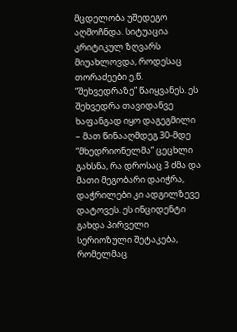მცდელობა უშედეგო აღმოჩნდა. სიტუაცია კრიტიკულ ზღვარს მიუახლოვდა, როდესაც თორაძეები ე.წ. “შეხვედრაზე” წაიყვანეს. ეს შეხვედრა თავიდანვე ხაფანგად იყო დაგეგმილი – მათ წინააღმდეგ 30-მდე “მხედრიონელმა” ცეცხლი გახსნა, რა დროსაც 3 ძმა და მათი მეგობარი დაიჭრა, დაჭრილები კი ადგილზევე დატოვეს. ეს ინციდენტი გახდა პირველი სერიოზული შეტაკება, რომელმაც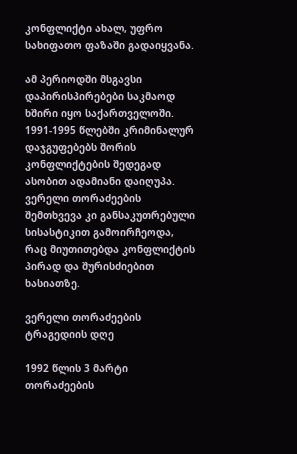კონფლიქტი ახალ, უფრო სახიფათო ფაზაში გადაიყვანა.

ამ პერიოდში მსგავსი დაპირისპირებები საკმაოდ ხშირი იყო საქართველოში. 1991-1995 წლებში კრიმინალურ დაჯგუფებებს შორის კონფლიქტების შედეგად ასობით ადამიანი დაიღუპა. ვერელი თორაძეების შემთხვევა კი განსაკუთრებული სისასტიკით გამოირჩეოდა, რაც მიუთითებდა კონფლიქტის პირად და შურისძიებით ხასიათზე.

ვერელი თორაძეების ტრაგედიის დღე

1992 წლის 3 მარტი თორაძეების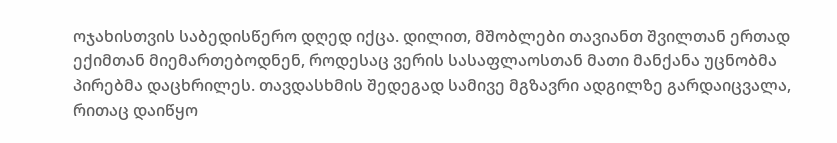ოჯახისთვის საბედისწერო დღედ იქცა. დილით, მშობლები თავიანთ შვილთან ერთად ექიმთან მიემართებოდნენ, როდესაც ვერის სასაფლაოსთან მათი მანქანა უცნობმა პირებმა დაცხრილეს. თავდასხმის შედეგად სამივე მგზავრი ადგილზე გარდაიცვალა, რითაც დაიწყო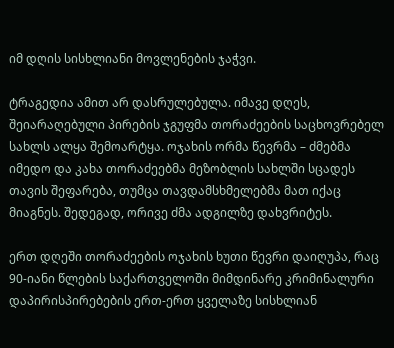იმ დღის სისხლიანი მოვლენების ჯაჭვი.

ტრაგედია ამით არ დასრულებულა. იმავე დღეს, შეიარაღებული პირების ჯგუფმა თორაძეების საცხოვრებელ სახლს ალყა შემოარტყა. ოჯახის ორმა წევრმა – ძმებმა იმედო და კახა თორაძეებმა მეზობლის სახლში სცადეს თავის შეფარება, თუმცა თავდამსხმელებმა მათ იქაც მიაგნეს. შედეგად, ორივე ძმა ადგილზე დახვრიტეს.

ერთ დღეში თორაძეების ოჯახის ხუთი წევრი დაიღუპა, რაც 90-იანი წლების საქართველოში მიმდინარე კრიმინალური დაპირისპირებების ერთ-ერთ ყველაზე სისხლიან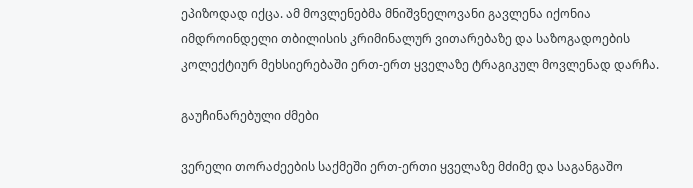ეპიზოდად იქცა. ამ მოვლენებმა მნიშვნელოვანი გავლენა იქონია იმდროინდელი თბილისის კრიმინალურ ვითარებაზე და საზოგადოების კოლექტიურ მეხსიერებაში ერთ-ერთ ყველაზე ტრაგიკულ მოვლენად დარჩა.

გაუჩინარებული ძმები

ვერელი თორაძეების საქმეში ერთ-ერთი ყველაზე მძიმე და საგანგაშო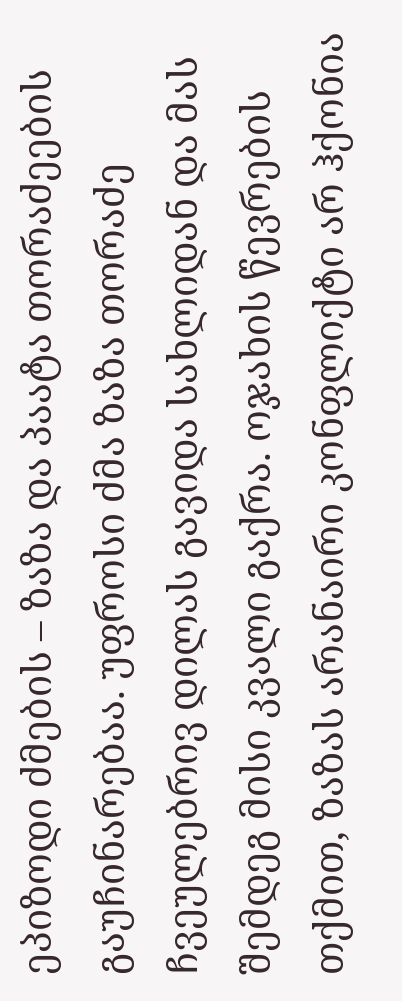ეპიზოდი ძმების – ზაზა და პაატა თორაძეების გაუჩინარებაა. უფროსი ძმა ზაზა თორაძე ჩვეულებრივ დილას გავიდა სახლიდან და მას შემდეგ მისი კვალი გაქრა. ოჯახის წევრების თქმით, ზაზას არანაირი კონფლიქტი არ ჰქონია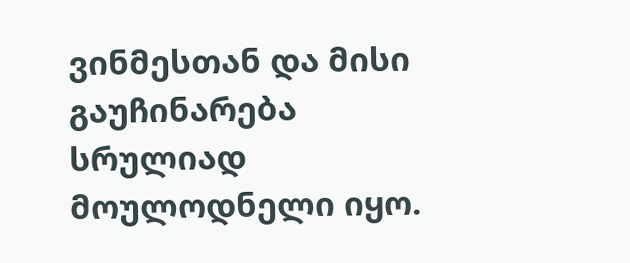ვინმესთან და მისი გაუჩინარება სრულიად მოულოდნელი იყო.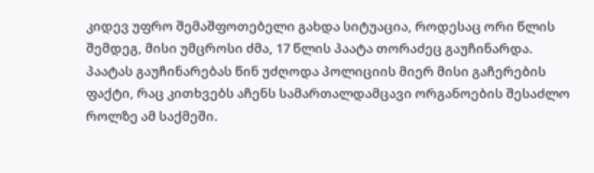კიდევ უფრო შემაშფოთებელი გახდა სიტუაცია, როდესაც ორი წლის შემდეგ, მისი უმცროსი ძმა, 17 წლის პაატა თორაძეც გაუჩინარდა. პაატას გაუჩინარებას წინ უძღოდა პოლიციის მიერ მისი გაჩერების ფაქტი, რაც კითხვებს აჩენს სამართალდამცავი ორგანოების შესაძლო როლზე ამ საქმეში.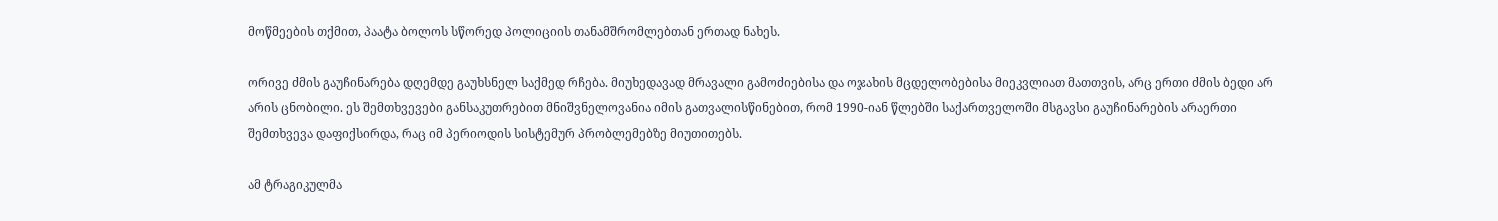მოწმეების თქმით, პაატა ბოლოს სწორედ პოლიციის თანამშრომლებთან ერთად ნახეს.

ორივე ძმის გაუჩინარება დღემდე გაუხსნელ საქმედ რჩება. მიუხედავად მრავალი გამოძიებისა და ოჯახის მცდელობებისა მიეკვლიათ მათთვის, არც ერთი ძმის ბედი არ არის ცნობილი. ეს შემთხვევები განსაკუთრებით მნიშვნელოვანია იმის გათვალისწინებით, რომ 1990-იან წლებში საქართველოში მსგავსი გაუჩინარების არაერთი შემთხვევა დაფიქსირდა, რაც იმ პერიოდის სისტემურ პრობლემებზე მიუთითებს.

ამ ტრაგიკულმა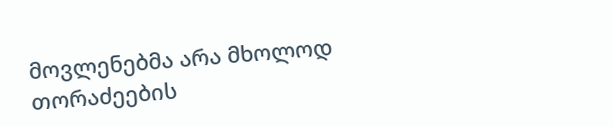მოვლენებმა არა მხოლოდ თორაძეების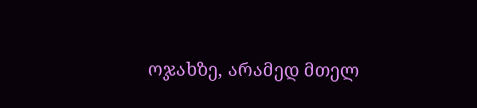ოჯახზე, არამედ მთელ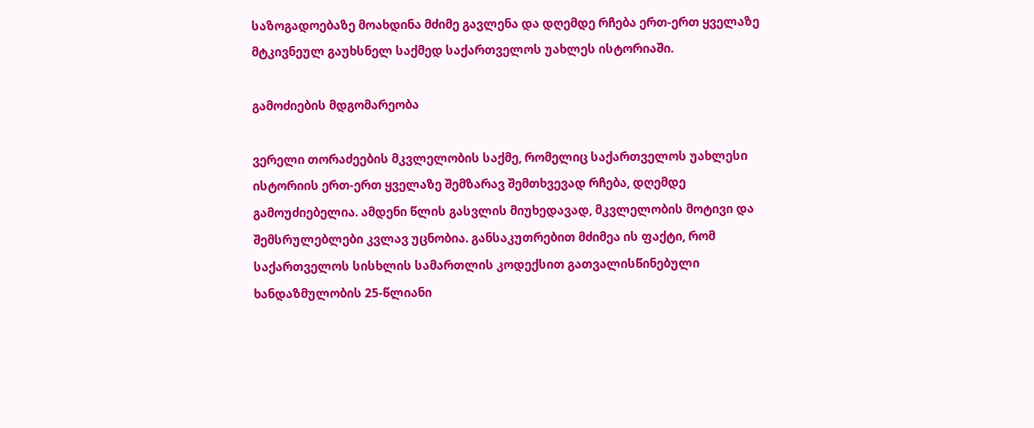საზოგადოებაზე მოახდინა მძიმე გავლენა და დღემდე რჩება ერთ-ერთ ყველაზე მტკივნეულ გაუხსნელ საქმედ საქართველოს უახლეს ისტორიაში.

გამოძიების მდგომარეობა

ვერელი თორაძეების მკვლელობის საქმე, რომელიც საქართველოს უახლესი ისტორიის ერთ-ერთ ყველაზე შემზარავ შემთხვევად რჩება, დღემდე გამოუძიებელია. ამდენი წლის გასვლის მიუხედავად, მკვლელობის მოტივი და შემსრულებლები კვლავ უცნობია. განსაკუთრებით მძიმეა ის ფაქტი, რომ საქართველოს სისხლის სამართლის კოდექსით გათვალისწინებული ხანდაზმულობის 25-წლიანი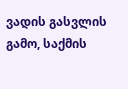ვადის გასვლის გამო, საქმის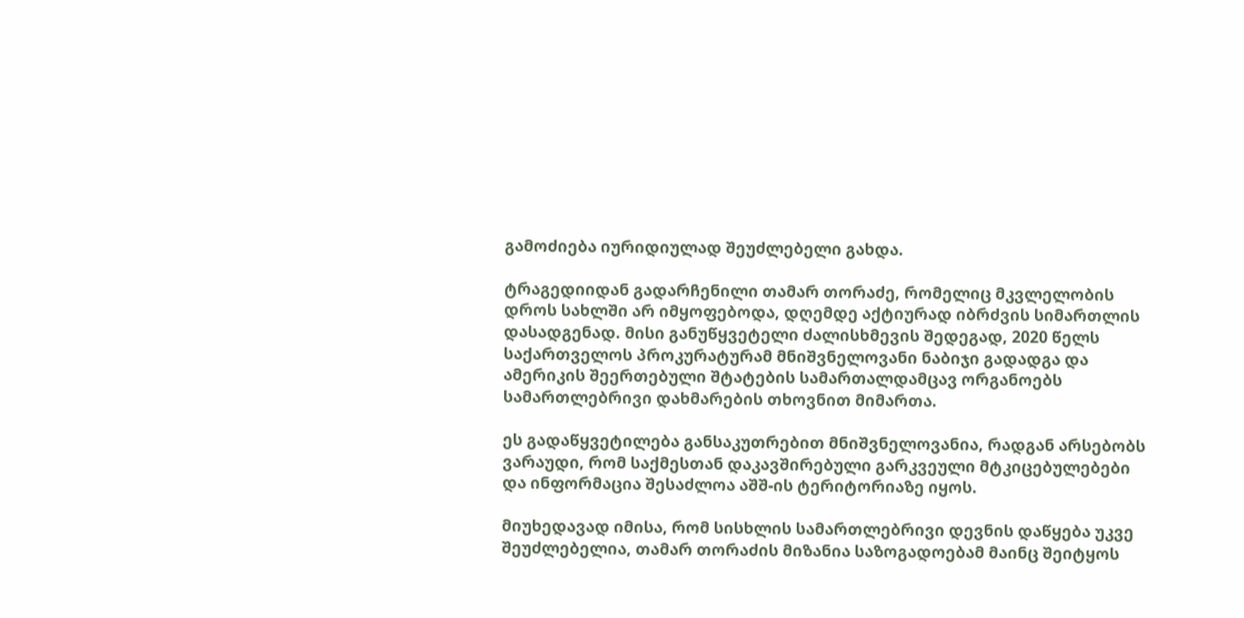გამოძიება იურიდიულად შეუძლებელი გახდა.

ტრაგედიიდან გადარჩენილი თამარ თორაძე, რომელიც მკვლელობის დროს სახლში არ იმყოფებოდა, დღემდე აქტიურად იბრძვის სიმართლის დასადგენად. მისი განუწყვეტელი ძალისხმევის შედეგად, 2020 წელს საქართველოს პროკურატურამ მნიშვნელოვანი ნაბიჯი გადადგა და ამერიკის შეერთებული შტატების სამართალდამცავ ორგანოებს სამართლებრივი დახმარების თხოვნით მიმართა.

ეს გადაწყვეტილება განსაკუთრებით მნიშვნელოვანია, რადგან არსებობს ვარაუდი, რომ საქმესთან დაკავშირებული გარკვეული მტკიცებულებები და ინფორმაცია შესაძლოა აშშ-ის ტერიტორიაზე იყოს.

მიუხედავად იმისა, რომ სისხლის სამართლებრივი დევნის დაწყება უკვე შეუძლებელია, თამარ თორაძის მიზანია საზოგადოებამ მაინც შეიტყოს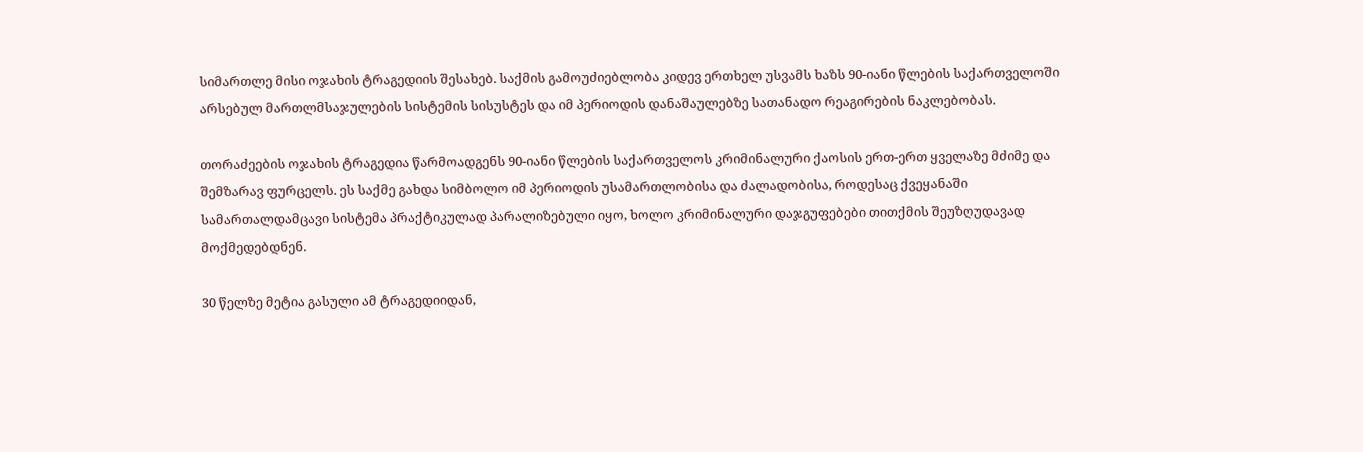სიმართლე მისი ოჯახის ტრაგედიის შესახებ. საქმის გამოუძიებლობა კიდევ ერთხელ უსვამს ხაზს 90-იანი წლების საქართველოში არსებულ მართლმსაჯულების სისტემის სისუსტეს და იმ პერიოდის დანაშაულებზე სათანადო რეაგირების ნაკლებობას.

თორაძეების ოჯახის ტრაგედია წარმოადგენს 90-იანი წლების საქართველოს კრიმინალური ქაოსის ერთ-ერთ ყველაზე მძიმე და შემზარავ ფურცელს. ეს საქმე გახდა სიმბოლო იმ პერიოდის უსამართლობისა და ძალადობისა, როდესაც ქვეყანაში სამართალდამცავი სისტემა პრაქტიკულად პარალიზებული იყო, ხოლო კრიმინალური დაჯგუფებები თითქმის შეუზღუდავად მოქმედებდნენ.

30 წელზე მეტია გასული ამ ტრაგედიიდან,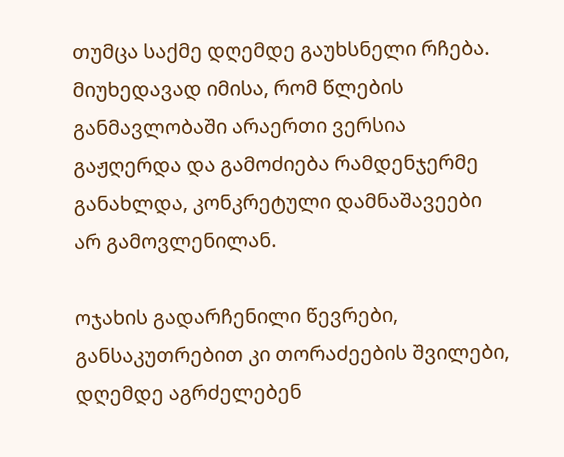თუმცა საქმე დღემდე გაუხსნელი რჩება. მიუხედავად იმისა, რომ წლების განმავლობაში არაერთი ვერსია გაჟღერდა და გამოძიება რამდენჯერმე განახლდა, კონკრეტული დამნაშავეები არ გამოვლენილან.

ოჯახის გადარჩენილი წევრები, განსაკუთრებით კი თორაძეების შვილები, დღემდე აგრძელებენ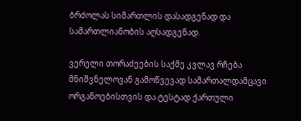ბრძოლას სიმართლის დასადგენად და სამართლიანობის აღსადგენად.

ვერელი თორაძეების საქმე კვლავ რჩება მნიშვნელოვან გამოწვევად სამართალდამცავი ორგანოებისთვის და ტესტად ქართული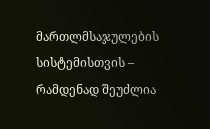მართლმსაჯულების სისტემისთვის – რამდენად შეუძლია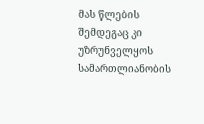მას წლების შემდეგაც კი უზრუნველყოს სამართლიანობის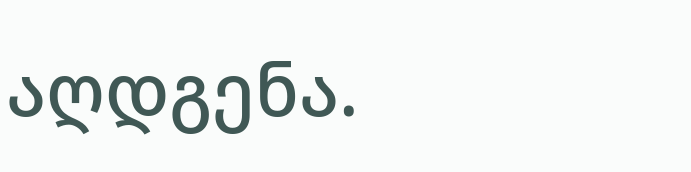აღდგენა.